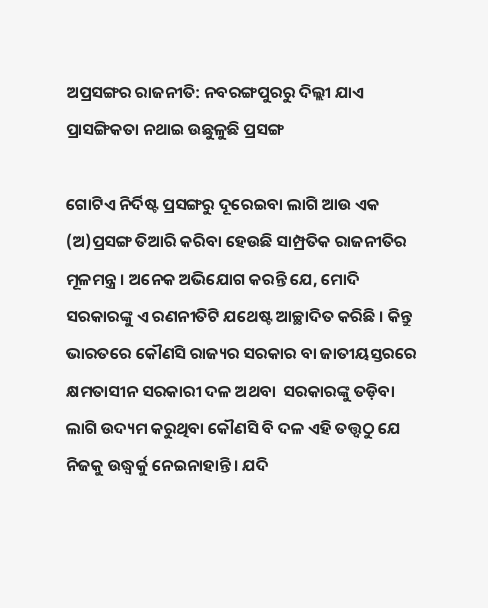ଅପ୍ରସଙ୍ଗର ରାଜନୀତି: ନବରଙ୍ଗପୁରରୁ ଦିଲ୍ଲୀ ଯାଏ ପ୍ରାସଙ୍ଗିକତା ନଥାଇ ଉଛୁଳୁଛି ପ୍ରସଙ୍ଗ

ଗୋଟିଏ ନିର୍ଦିଷ୍ଟ ପ୍ରସଙ୍ଗରୁ ଦୂରେଇବା ଲାଗି ଆଉ ଏକ (ଅ)ପ୍ରସଙ୍ଗ ତିଆରି କରିବା ହେଉଛି ସାମ୍ପ୍ରତିକ ରାଜନୀତିର ମୂଳମନ୍ତ୍ର । ଅନେକ ଅଭିଯୋଗ କରନ୍ତି ଯେ, ମୋଦି ସରକାରଙ୍କୁ ଏ ରଣନୀତିଟି ଯଥେଷ୍ଟ ଆଚ୍ଛାଦିତ କରିଛି । କିନ୍ତୁ ଭାରତରେ କୌଣସି ରାଜ୍ୟର ସରକାର ବା ଜାତୀୟସ୍ତରରେ କ୍ଷମତାସୀନ ସରକାରୀ ଦଳ ଅଥବା  ସରକାରଙ୍କୁ ତଡ଼ିବା ଲାଗି ଉଦ୍ୟମ କରୁଥିବା କୌଣସି ବି ଦଳ ଏହି ତତ୍ତ୍ୱଠୁ ଯେ ନିଜକୁ ଉଦ୍ଧ୍ୱର୍କୁ ନେଇନାହାନ୍ତି। ଯଦି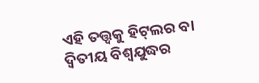ଏହି ତତ୍ତ୍ୱକୁ ହିଟ୍‍ଲର ବା ଦ୍ୱିତୀୟ ବିଶ୍ୱଯୁଦ୍ଧର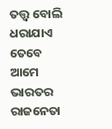ତତ୍ତ୍ୱ ବୋଲି ଧରାଯାଏ ତେବେ ଆମେ ଭାରତର ରାଜନେତା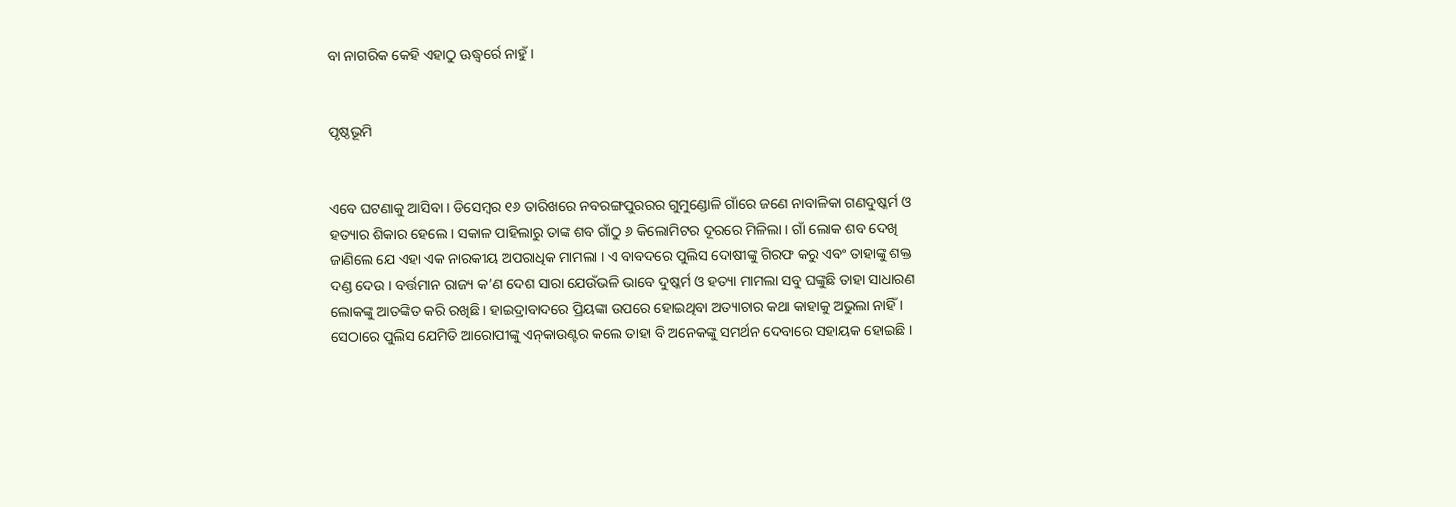ବା ନାଗରିକ କେହି ଏହାଠୁ ଊଦ୍ଧ୍ୱର୍ରେ ନାହୁଁ ।


ପୃଷ୍ଠଭୂମି


ଏବେ ଘଟଣାକୁ ଆସିବା । ଡିସେମ୍ବର ୧୬ ତାରିଖରେ ନବରଙ୍ଗପୁରରର ଗୁମୁଣ୍ଡୋଳି ଗାଁରେ ଜଣେ ନାବାଳିକା ଗଣଦୁଷ୍କର୍ମ ଓ ହତ୍ୟାର ଶିକାର ହେଲେ । ସକାଳ ପାହିଲାରୁ ତାଙ୍କ ଶବ ଗାଁଠୁ ୬ କିଲୋମିଟର ଦୂରରେ ମିଳିଲା । ଗାଁ ଲୋକ ଶବ ଦେଖି ଜାଣିଲେ ଯେ ଏହା ଏକ ନାରକୀୟ ଅପରାଧିକ ମାମଲା । ଏ ବାବଦରେ ପୁଲିସ ଦୋଷୀଙ୍କୁ ଗିରଫ କରୁ ଏବଂ ତାହାଙ୍କୁ ଶକ୍ତ ଦଣ୍ଡ ଦେଉ । ବର୍ତ୍ତମାନ ରାଜ୍ୟ କ’ଣ ଦେଶ ସାରା ଯେଉଁଭଳି ଭାବେ ଦୁଷ୍କର୍ମ ଓ ହତ୍ୟା ମାମଲା ସବୁ ଘଙ୍କୁଛି ତାହା ସାଧାରଣ ଲୋକଙ୍କୁ ଆତଙ୍କିତ କରି ରଖିଛି । ହାଇଦ୍ରାବାଦରେ ପ୍ରିୟଙ୍କା ଉପରେ ହୋଇଥିବା ଅତ୍ୟାଚାର କଥା କାହାକୁ ଅଭୁଲା ନାହିଁ । ସେଠାରେ ପୁଲିସ ଯେମିତି ଆରୋପୀଙ୍କୁ ଏନ୍‍କାଉଣ୍ଟର କଲେ ତାହା ବି ଅନେକଙ୍କୁ ସମର୍ଥନ ଦେବାରେ ସହାୟକ ହୋଇଛି ।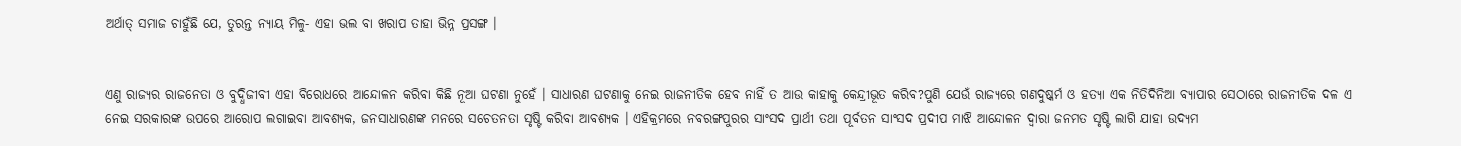ଅର୍ଥାତ୍‍ ସମାଜ ଚାହୁଁଛି ଯେ, ତୁରନ୍ତ ନ୍ୟାୟ ମିଳୁ- ଏହା ଭଲ ବା ଖରାପ ତାହା ଭିନ୍ନ ପ୍ରସଙ୍ଗ ।


ଏଣୁ ରାଜ୍ୟର ରାଜନେତା ଓ ବୁଦ୍ଧିଜୀବୀ ଏହା ବିରୋଧରେ ଆନ୍ଦୋଳନ କରିବା କିଛି ନୂଆ ଘଟଣା ନୁହେଁ । ସାଧାରଣ ଘଟଣାକୁ ନେଇ ରାଜନୀତିକ ହେବ ନାହିଁ ତ ଆଉ କାହାକୁ କେନ୍ଦ୍ରୀଭୂତ କରିବ?ପୁଣି ଯେଉଁ ରାଜ୍ୟରେ ଗଣଦୁଷ୍କର୍ମ ଓ ହତ୍ୟା ଏକ ନିତିଦିନିଆ ବ୍ୟାପାର ସେଠାରେ ରାଜନୀତିକ ଦଳ ଏ ନେଇ ସରକାରଙ୍କ ଉପରେ ଆରୋପ ଲଗାଇବା ଆବଶ୍ୟକ, ଜନସାଧାରଣଙ୍କ ମନରେ ସଚେତନତା ସୃଷ୍ଟି କରିବା ଆବଶ୍ୟକ । ଏହିକ୍ରମରେ ନବରଙ୍ଗପୁରର ସାଂସଦ ପ୍ରାର୍ଥୀ ତଥା ପୂର୍ବତନ ସାଂସଦ ପ୍ରଦୀପ ମାଝି ଆନ୍ଦୋଳନ ଦ୍ୱାରା ଜନମତ ସୃଷ୍ଟି ଲାଗି ଯାହା ଉଦ୍ୟମ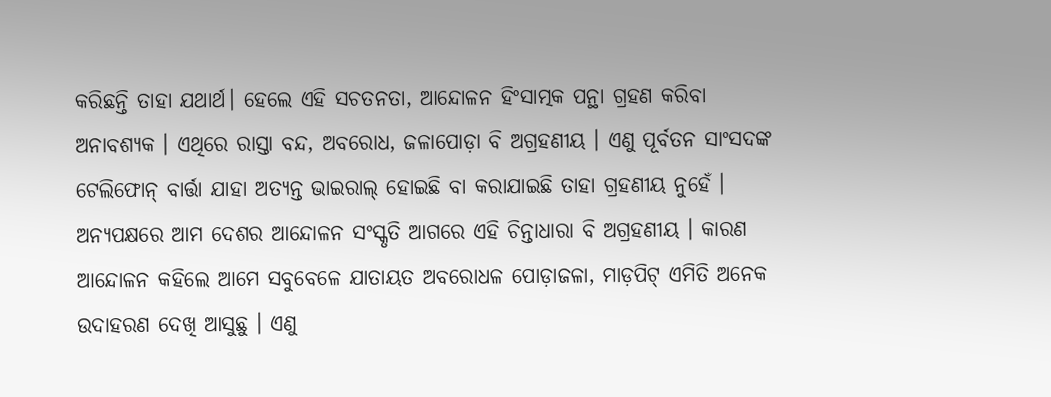କରିଛନ୍ତି ତାହା ଯଥାର୍ଥ। ହେଲେ ଏହି ସଚତନତା, ଆନ୍ଦୋଳନ ହିଂସାତ୍ମକ ପନ୍ଥା ଗ୍ରହଣ କରିବା ଅନାବଶ୍ୟକ । ଏଥିରେ ରାସ୍ତା ବନ୍ଦ, ଅବରୋଧ, ଜଳାପୋଡ଼ା ବି ଅଗ୍ରହଣୀୟ । ଏଣୁ ପୂର୍ବତନ ସାଂସଦଙ୍କ ଟେଲିଫୋନ୍‍ ବାର୍ତ୍ତା ଯାହା ଅତ୍ୟନ୍ତ ଭାଇରାଲ୍‍ ହୋଇଛି ବା କରାଯାଇଛି ତାହା ଗ୍ରହଣୀୟ ନୁହେଁ । ଅନ୍ୟପକ୍ଷରେ ଆମ ଦେଶର ଆନ୍ଦୋଳନ ସଂସ୍କୃତି ଆଗରେ ଏହି ଚିନ୍ତାଧାରା ବି ଅଗ୍ରହଣୀୟ । କାରଣ ଆନ୍ଦୋଳନ କହିଲେ ଆମେ ସବୁବେଳେ ଯାତାୟତ ଅବରୋଧଳ ପୋଡ଼ାଜଳା, ମାଡ଼ପିଟ୍‍ ଏମିତି ଅନେକ ଉଦାହରଣ ଦେଖି ଆସୁଛୁ । ଏଣୁ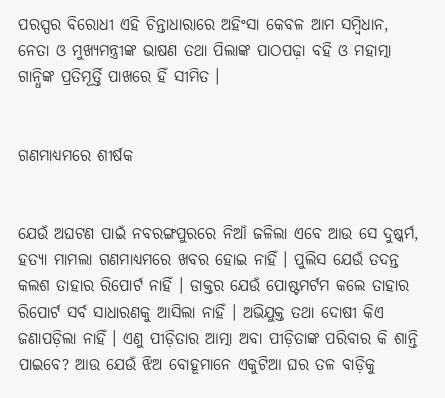ପରସ୍ପର ବିରୋଧୀ ଏହି ଚିନ୍ତାଧାରାରେ ଅହିଂସା କେବଳ ଆମ ସମ୍ବିଧାନ, ନେତା ଓ ମୁଖ୍ୟମନ୍ତ୍ରୀଙ୍କ ଭାଷଣ ତଥା ପିଲାଙ୍କ ପାଠପଢ଼ା ବହି ଓ ମହାତ୍ମା ଗାନ୍ଧିଙ୍କ ପ୍ରତିମୂର୍ତ୍ତି ପାଖରେ ହିଁ ସୀମିତ ।


ଗଣମାଧ୍ୟମରେ ଶୀର୍ଷକ


ଯେଉଁ ଅଘଟଣ ପାଇଁ ନବରଙ୍ଗପୁରରେ ନିଆଁ ଜଳିଲା ଏବେ ଆଉ ସେ ଦୁଷ୍କର୍ମ, ହତ୍ୟା ମାମଲା ଗଣମାଧ୍ୟମରେ ଖବର ହୋଇ ନାହିଁ । ପୁଲିସ ଯେଉଁ ତଦନ୍ତ କଲଶ ତାହାର ରିପୋର୍ଟ ନାହିଁ । ଡାକ୍ତର ଯେଉଁ ପୋଷ୍ଟମର୍ଟମ କଲେ ତାହାର ରିପୋର୍ଟ ସର୍ବ ସାଧାରଣକୁ ଆସିଲା ନାହିଁ । ଅଭିଯୁକ୍ତ ତଥା ଦୋଷୀ କିଏ ଜଣାପଡ଼ିଲା ନାହିଁ । ଏଣୁ ପୀଡ଼ିତାର ଆତ୍ମା ଅବା ପୀଡ଼ିତାଙ୍କ ପରିବାର କି ଶାନ୍ତି ପାଇବେ? ଆଉ ଯେଉଁ ଝିଅ ବୋହୂମାନେ ଏକୁଟିଆ ଘର ତଳ ବାଡ଼ିକୁ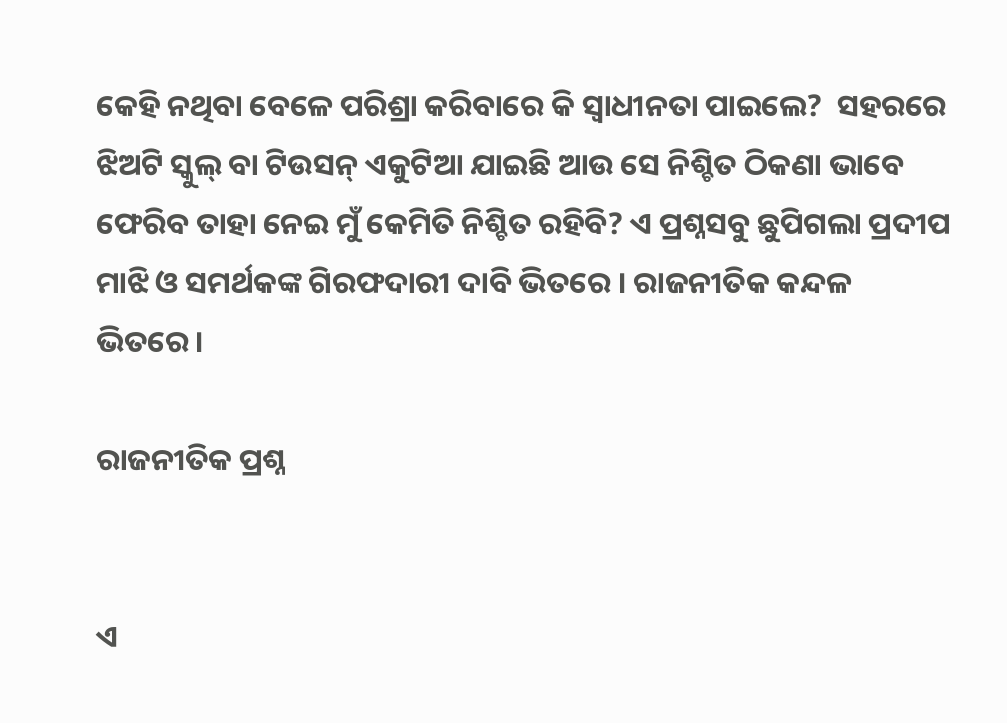କେହି ନଥିବା ବେଳେ ପରିଶ୍ରା କରିବାରେ କି ସ୍ୱାଧୀନତା ପାଇଲେ?  ସହରରେ ଝିଅଟି ସ୍କୁଲ୍‍ ବା ଟିଉସନ୍‍ ଏକୁଟିଆ ଯାଇଛି ଆଉ ସେ ନିଶ୍ଚିତ ଠିକଣା ଭାବେ ଫେରିବ ତାହା ନେଇ ମୁଁ କେମିତି ନିଶ୍ଚିତ ରହିବି? ଏ ପ୍ରଶ୍ନସବୁ ଛୁପିଗଲା ପ୍ରଦୀପ ମାଝି ଓ ସମର୍ଥକଙ୍କ ଗିରଫଦାରୀ ଦାବି ଭିତରେ । ରାଜନୀତିକ କନ୍ଦଳ ଭିତରେ।

ରାଜନୀତିକ ପ୍ରଶ୍ନ


ଏ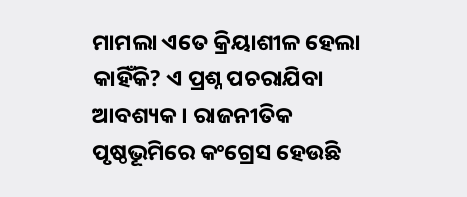ମାମଲା ଏତେ କ୍ରିୟାଶୀଳ ହେଲା କାହିଁକି? ଏ ପ୍ରଶ୍ନ ପଚରାଯିବା ଆବଶ୍ୟକ । ରାଜନୀତିକ ପୃଷ୍ଠଭୂମିରେ କଂଗ୍ରେସ ହେଉଛି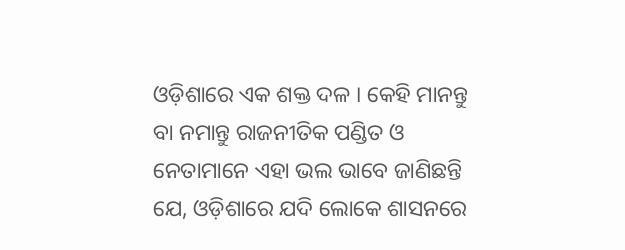ଓଡ଼ିଶାରେ ଏକ ଶକ୍ତ ଦଳ । କେହି ମାନନ୍ତୁ ବା ନମାନ୍ତୁ ରାଜନୀତିକ ପଣ୍ଡିତ ଓ ନେତାମାନେ ଏହା ଭଲ ଭାବେ ଜାଣିଛନ୍ତି ଯେ, ଓଡ଼ିଶାରେ ଯଦି ଲୋକେ ଶାସନରେ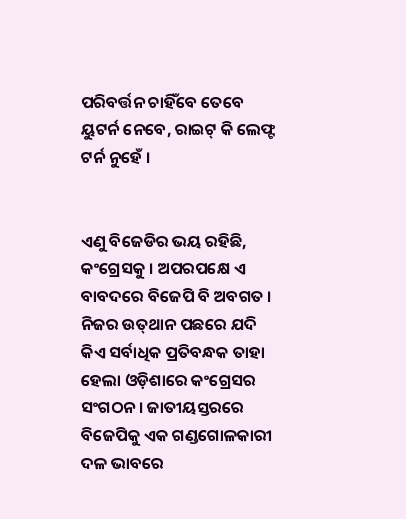ପରିବର୍ତ୍ତନ ଚାହିଁବେ ତେବେ ୟୁଟର୍ନ ନେବେ, ରାଇଟ୍‍ କି ଲେଫ୍ଟ ଟର୍ନ ନୁହେଁ ।


ଏଣୁ ବିଜେଡିର ଭୟ ରହିଛି, କଂଗ୍ରେସକୁ । ଅପରପକ୍ଷେ ଏ ବାବଦରେ ବିଜେପି ବି ଅବଗତ । ନିଜର ଉତ୍‍ଥାନ ପଛରେ ଯଦି କିଏ ସର୍ବାଧିକ ପ୍ରତିବନ୍ଧକ ତାହା ହେଲା ଓଡ଼ିଶାରେ କଂଗ୍ରେସର ସଂଗଠନ । ଜାତୀୟସ୍ତରରେ ବିଜେପିକୁ ଏକ ଗଣ୍ଡଗୋଳକାରୀ ଦଳ ଭାବରେ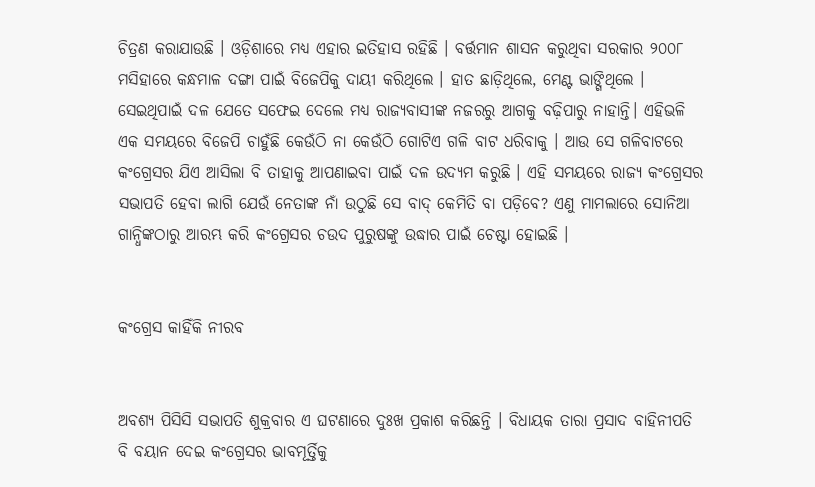ଚିତ୍ରଣ କରାଯାଉଛି । ଓଡ଼ିଶାରେ ମଧ୍ୟ ଏହାର ଇତିହାସ ରହିଛି । ବର୍ତ୍ତମାନ ଶାସନ କରୁଥିବା ସରକାର ୨୦୦୮ ମସିହାରେ କନ୍ଧମାଳ ଦଙ୍ଗା ପାଇଁ ବିଜେପିକୁ ଦାୟୀ କରିଥିଲେ । ହାତ ଛାଡ଼ିଥିଲେ, ମେଣ୍ଟ ଭାଙ୍ଗିଥିଲେ । ସେଇଥିପାଇଁ ଦଳ ଯେତେ ସଫେଇ ଦେଲେ ମଧ୍ୟ ରାଜ୍ୟବାସୀଙ୍କ ନଜରରୁ ଆଗକୁ ବଢ଼ିପାରୁ ନାହାନ୍ତି। ଏହିଭଳି ଏକ ସମୟରେ ବିଜେପି ଚାହୁଁଛି କେଉଁଠି ନା କେଉଁଠି ଗୋଟିଏ ଗଳି ବାଟ ଧରିବାକୁ । ଆଉ ସେ ଗଳିବାଟରେ କଂଗ୍ରେସର ଯିଏ ଆସିଲା ବି ତାହାକୁ ଆପଣାଇବା ପାଇଁ ଦଳ ଉଦ୍ୟମ କରୁଛି । ଏହି ସମୟରେ ରାଜ୍ୟ କଂଗ୍ରେସର ସଭାପତି ହେବା ଲାଗି ଯେଉଁ ନେତାଙ୍କ ନାଁ ଉଠୁଛି ସେ ବାଦ୍‍ କେମିତି ବା ପଡ଼ିବେ? ଏଣୁ ମାମଲାରେ ସୋନିଆ ଗାନ୍ଧିଙ୍କଠାରୁ ଆରମ୍ଭ କରି କଂଗ୍ରେସର ଚଉଦ ପୁରୁଷଙ୍କୁ ଉଦ୍ଧାର ପାଇଁ ଚେଷ୍ଟା ହୋଇଛି ।


କଂଗ୍ରେସ କାହିଁକି ନୀରବ


ଅବଶ୍ୟ ପିସିସି ସଭାପତି ଶୁକ୍ରବାର ଏ ଘଟଣାରେ ଦୁଃଖ ପ୍ରକାଶ କରିଛନ୍ତି । ବିଧାୟକ ତାରା ପ୍ରସାଦ ବାହିନୀପତି ବି ବୟାନ ଦେଇ କଂଗ୍ରେସର ଭାବମୂର୍ତ୍ତିକୁ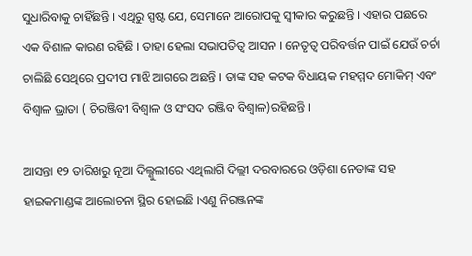ସୁଧାରିବାକୁ ଚାହିଁଛନ୍ତି । ଏଥିରୁ ସ୍ପଷ୍ଟ ଯେ, ସେମାନେ ଆରୋପକୁ ସ୍ୱୀକାର କରୁଛନ୍ତି । ଏହାର ପଛରେ ଏକ ବିଶାଳ କାରଣ ରହିଛି । ତାହା ହେଲା ସଭାପତିତ୍ୱ ଆସନ । ନେତୃତ୍ୱ ପରିବର୍ତ୍ତନ ପାଇଁ ଯେଉଁ ଚର୍ଚା ଚାଲିଛି ସେଥିରେ ପ୍ରଦୀପ ମାଝି ଆଗରେ ଅଛନ୍ତି । ତାଙ୍କ ସହ କଟକ ବିଧାୟକ ମହମ୍ମଦ ମୋକିମ୍‍ ଏବଂ ବିଶ୍ୱାଳ ଭ୍ରାତା ( ଚିରଞ୍ଜିବୀ ବିଶ୍ୱାଳ ଓ ସଂସଦ ରଞ୍ଜିବ ବିଶ୍ୱାଳ)ରହିଛନ୍ତି ।

ଆସନ୍ତା ୧୨ ତାରିଖରୁ ନୂଆ ଦିଲ୍ଣୁଲୀରେ ଏଥିଲାଗି ଦିଲ୍ଲୀ ଦରବାରରେ ଓଡ଼ିଶା ନେତାଙ୍କ ସହ ହାଇକମାଣ୍ଡଙ୍କ ଆଲୋଚନା ସ୍ଥିର ହୋଇଛି ।ଏଣୁ ନିରଞ୍ଜନଙ୍କ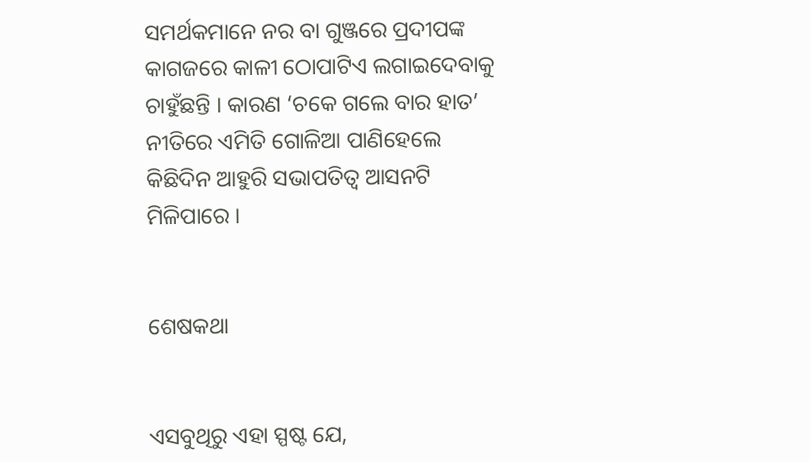ସମର୍ଥକମାନେ ନର ବା ଗୁଞ୍ଜରେ ପ୍ରଦୀପଙ୍କ କାଗଜରେ କାଳୀ ଠୋପାଟିଏ ଲଗାଇଦେବାକୁ ଚାହୁଁଛନ୍ତି । କାରଣ ‘ଚକେ ଗଲେ ବାର ହାତ’ ନୀତିରେ ଏମିତି ଗୋଳିଆ ପାଣିହେଲେ କିଛିଦିନ ଆହୁରି ସଭାପତିତ୍ୱ ଆସନଟି ମିଳିପାରେ ।


ଶେଷକଥା


ଏସବୁଥିରୁ ଏହା ସ୍ପଷ୍ଟ ଯେ,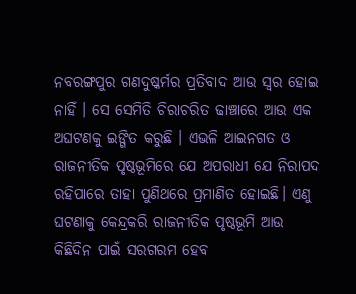ନବରଙ୍ଗପୁର ଗଣଦୁଷ୍କର୍ମର ପ୍ରତିବାଦ ଆଉ ସ୍ୱର ହୋଇ ନାହିଁ । ସେ ସେମିତି ଚିରାଚରିତ ଢାଞ୍ଚାରେ ଆଉ ଏକ ଅଘଟଣକୁ ଇଙ୍ଗିତ କରୁଛି । ଏଭଳି ଆଇନଗତ ଓ ରାଜନୀତିକ ପୃଷ୍ଠଭୂମିରେ ଯେ ଅପରାଧୀ ଯେ ନିରାପଦ ରହିପାରେ ତାହା ପୁଣିଥରେ ପ୍ରମାଣିତ ହୋଇଛି। ଏଣୁ ଘଟଣାକୁ କେନ୍ଦ୍ରକରି ରାଜନୀତିକ ପୃଷ୍ଠଭୂମି ଆଉ କିଛିଦିନ ପାଇଁ ସରଗରମ ହେବ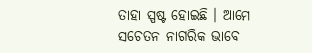ତାହା ସ୍ପଷ୍ଟ ହୋଇଛି । ଆମେ ସଚେତନ ନାଗରିକ ଭାବେ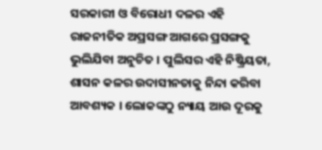ସରକାରୀ ଓ ବିରୋଧୀ ଦଳର ଏହି ରାଜନୀତିକ ଅପ୍ରସଙ୍ଗ ଆଗରେ ପ୍ରସଙ୍ଗକୁ ଭୁଲିଯିବା ଅନୁଚିତ । ପୁଲିସର ଏହି ନିଷ୍କ୍ରିୟତା, ଶାସନ କଳର ଉଦାସୀନତାକୁ ନିନ୍ଦା କରିବା ଆବଶ୍ୟକ । ଲୋକଙ୍କଠୁ ନ୍ୟାୟ ଆଉ ଦୂରକୁ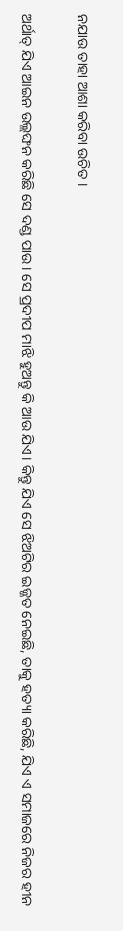ନଯାଉ ତାହା ଆଶା କରିବା ଉଚିତ ।

ଅର୍ଥାତ୍‌ ଯିଏ ଆଇନ ଉଲ୍ଲଙ୍ଘନ କରିଛି ସେ ଦଣ୍ଡ ପାଉ। ସେ ପ୍ରଦୀପ ମାଝି ହୁଅନ୍ତୁ କି ଆଉ ଯିଏ। କିନ୍ତୁ ଯିଏ ସେ ଝିଅଟିର ଇଜ୍ଜତ ନେଇଛି, ତାକୁ ହତ୍ୟା କରିଛି, ଯିଏ ଏ ସମାଜରେ ନିଜର ହୀନ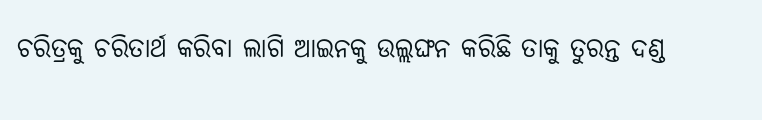ଚରିତ୍ରକୁ ଚରିତାର୍ଥ କରିବା ଲାଗି ଆଇନକୁ ଉଲ୍ଲଙ୍ଘନ କରିଛି ତାକୁ ତୁରନ୍ତ ଦଣ୍ଡ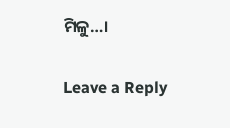ମିଳୁ…।

Leave a Reply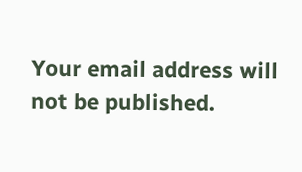Your email address will not be published.